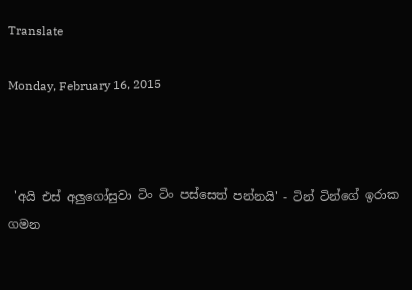Translate

Monday, February 16, 2015



 'අයි එස් අලුගෝසුවා ටිං ටිං පස්සෙත් පන්නයි' - ටින් ටින්ගේ ඉරාක ගමන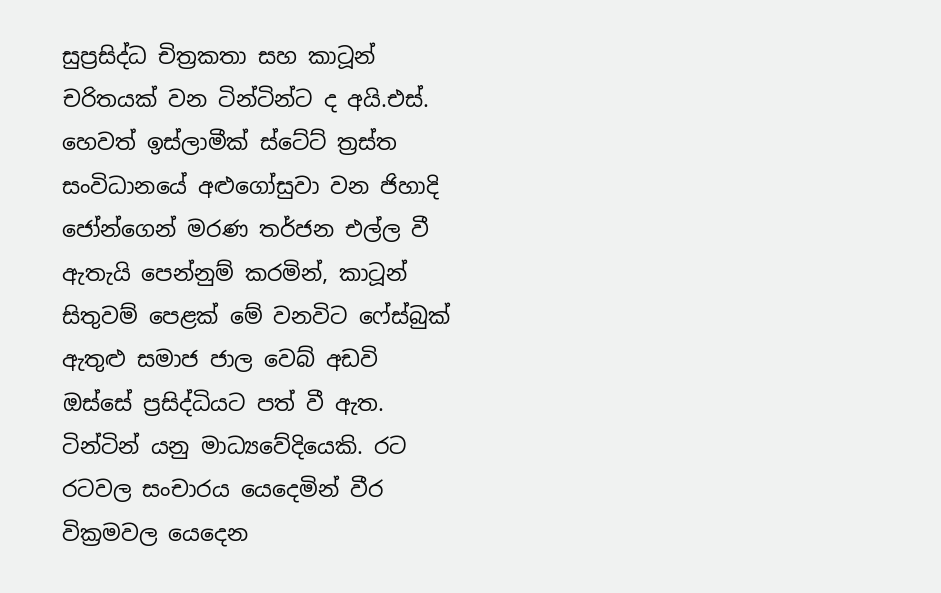සුප්‍රසිද්ධ චිත්‍රකතා සහ කාටූන් චරිතයක් වන ටින්ටින්ට ද අයි.එස්. හෙවත් ඉස්ලාමීක් ස්ටේට් ත්‍රස්ත සංවිධානයේ අළුගෝසුවා වන ජිහාදි ජෝන්ගෙන් මරණ තර්ජන එල්ල වී ඇතැයි පෙන්නුම් කරමින්, කාටූන් සිතුවම් පෙළක් මේ වනවිට ෆේස්බුක් ඇතුළු සමාජ ජාල වෙබ් අඩවි ඔස්සේ ප්‍රසිද්ධියට පත් වී ඇත. ටින්ටින් යනු මාධ්‍යවේදියෙකි. රට රටවල සංචාරය යෙදෙමින් වීර වික්‍රමවල යෙදෙන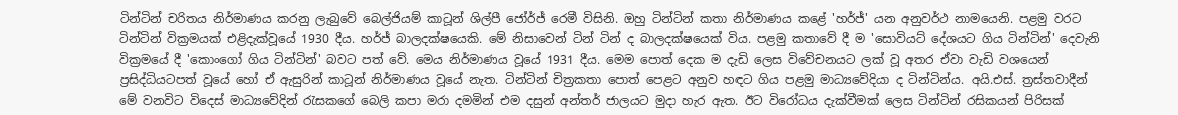ටින්ටින් චරිතය නිර්මාණය කරනු ලැබුවේ බෙල්ජියම් කාටූන් ශිල්පී ජෝර්ජ් රෙමී විසිනි. ඔහු ටින්ටින් කතා නිර්මාණය කළේ 'හර්ජ්' යන අනුවර්ථ නාමයෙනි. පළමු වරට ටින්ටින් වික්‍රමයක් එළිදැක්වූයේ 1930 දීය. හර්ජ් බාලදක්ෂයෙකි. මේ නිසාවෙන් ටින් ටින් ද බාලදක්ෂයෙක් විය. පළමු කතාවේ දී ම 'සොවියට් දේශයට ගිය ටින්ටින්' දෙවැනි වික්‍රමයේ දී 'කොංගෝ ගිය ටින්ටින්' බවට පත් වේ. මෙය නිර්මාණය වූයේ 1931 දීය. මෙම පොත් දෙක ම දැඩි ලෙස විවේචනයට ලක් වූ අතර ඒවා වැඩි වශයෙන් ප්‍රසිද්ධියටපත් වූයේ හෝ ඒ ඇසුරින් කාටූන් නිර්මාණය වූයේ නැත. ටින්ටින් චිත්‍රකතා පොත් පෙළට අනුව හඳට ගිය පළමු මාධ්‍යවේදියා ද ටින්ටින්ය. අයි.එස්. ත්‍රස්තවාදීන් මේ වනවිට විදෙස් මාධ්‍යවේදින් රැසකගේ බෙලි කපා මරා දමමින් එම දසුන් අන්තර් ජාලයට මුදා හැර ඇත. ඊට විරෝධය දැක්වීමක් ලෙස ටින්ටින් රසිකයන් පිරිසක්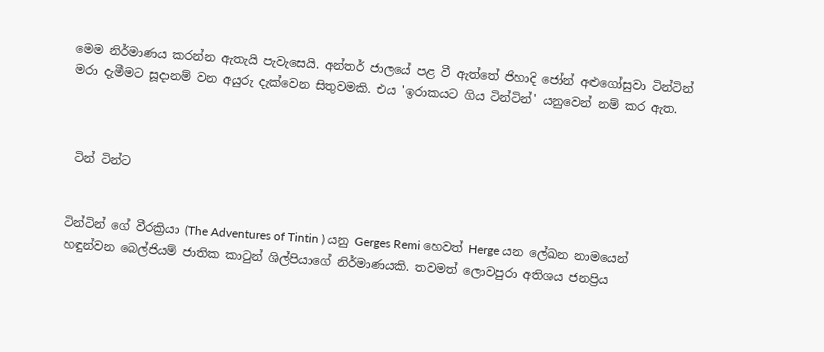මෙම නිර්මාණය කරන්න ඇතැයි පැවැසෙයි. අන්තර් ජාලයේ පළ වී ඇත්තේ ජිහාදි ජෝන් අළුගෝසුවා ටින්ටින් මරා දැමීමට සූදානම් වන අයුරු දැක්වෙන සිතුවමකි. එය 'ඉරාකයට ගිය ටින්ටින්' යනුවෙන් නම් කර ඇත.



 ටින් ටින්ට


ටින්ටින් ගේ වීරක්‍රියා (The Adventures of Tintin ) යනු Gerges Remi හෙවත් Herge යන ලේඛන නාමයෙන් හඳුන්වන බෙල්ජියම් ජාතික කාටුන් ශිල්පියාගේ නිර්මාණයකි. තවමත් ලොවපුරා අතිශය ජනප්‍රිය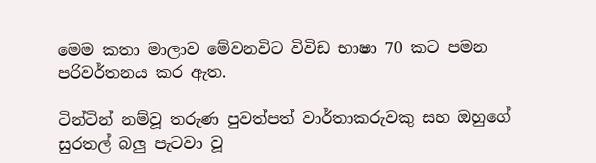මෙම කතා මාලාව මේවනවිට විවිඩ භාෂා 70 කට පමන පරිවර්තනය කර ඇත.

ටින්ටින් නම්වූ තරුණ පුවත්පත් වාර්තාකරුවකු සහ ඔහුගේ සුරතල් බලු පැටවා වූ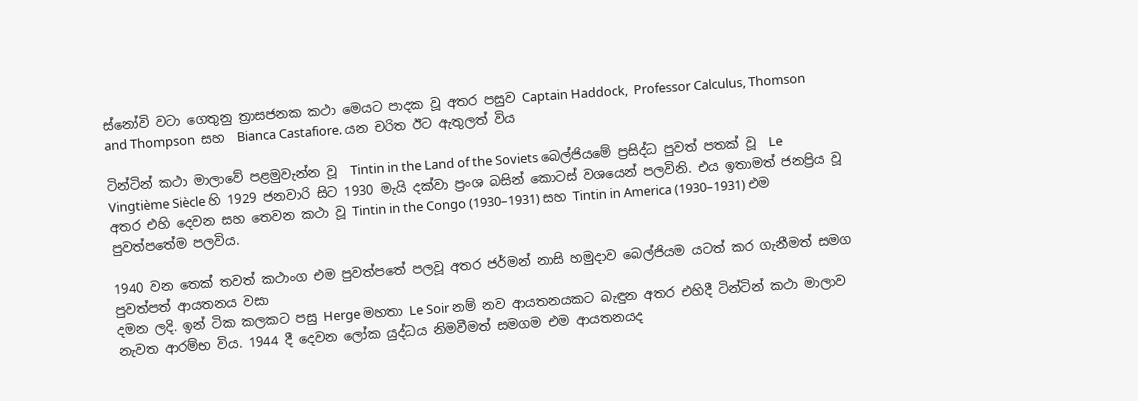ස්නෝවි වටා ගෙතුනු ත්‍රාසජනක කථා මෙයට පාදක වූ අතර පසුව Captain Haddock,  Professor Calculus, Thomson and Thompson  සහ  Bianca Castafiore. යන චරිත ඊට ඇතුලත් විය

ටින්ටින් කථා මාලාවේ පළමුවැන්න වූ  Tintin in the Land of the Soviets බෙල්ජියමේ ප්‍රසිද්ධ පුවත් පතක් වූ  Le Vingtième Siècle හි 1929 ජනවාරි සිට 1930 මැයි දක්වා ප්‍රංශ බසින් කොටස් වශයෙන් පලවිනි. එය ඉතාමත් ජනප්‍රිය වූ අතර එහි දෙවන සහ තෙවන කථා වූ Tintin in the Congo (1930–1931) සහ Tintin in America (1930–1931) එම පුවත්පතේම පලවිය.

1940 වන තෙක් තවත් කථාංග එම පුවත්පතේ පලවූ අතර ජර්මන් නාසි හමුදාව බෙල්ජියම යටත් කර ගැනීමත් සමග පුවත්පත් ආයතනය වසා
දමන ලදි. ඉන් ටික කලකට පසු Herge මහතා Le Soir නම් නව ආයතනයකට බැඳුන අතර එහිදී ටින්ටින් කථා මාලාව නැවත ආරම්භ විය. 1944 දී දෙවන ලෝක යුද්ධය නිමවීමත් සමගම එම ආයතනයද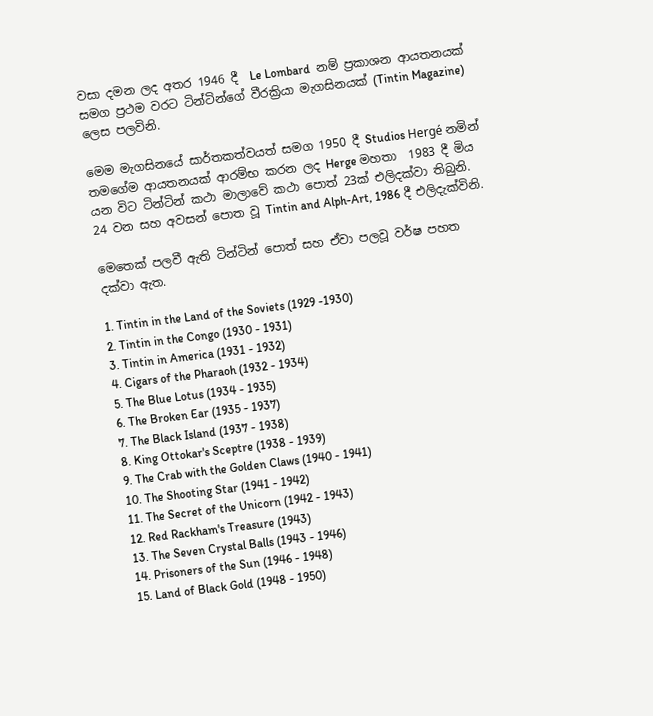වසා දමන ලද අතර 1946 දී  Le Lombard  නම් ප්‍රකාශන ආයතනයක් සමග ප්‍රථම වරට ටින්ටින්ගේ වීරක්‍රියා මැගසිනයක් (Tintin Magazine) ලෙස පලවිනි.

මෙම මැගසිනයේ සාර්තකත්වයත් සමග 1950 දී Studios Hergé නමින් තමගේම ආයතනයක් ආරම්භ කරන ලද Herge මහතා  1983 දී මිය යන විට ටින්ටින් කථා මාලාවේ කථා පොත් 23ක් එලිදක්වා තිබුනි. 24 වන සහ අවසන් පොත වූ Tintin and Alph-Art, 1986 දී එලිදැක්විනි.

මෙතෙක් පලවී ඇති ටින්ටින් පොත් සහ ඒවා පලවූ වර්ෂ පහත දක්වා ඇත.

1. Tintin in the Land of the Soviets (1929 -1930)
2. Tintin in the Congo (1930 - 1931)
3. Tintin in America (1931 - 1932)
4. Cigars of the Pharaoh (1932 - 1934)
5. The Blue Lotus (1934 - 1935)
6. The Broken Ear (1935 - 1937)
7. The Black Island (1937 - 1938)
8. King Ottokar's Sceptre (1938 - 1939)
9. The Crab with the Golden Claws (1940 - 1941)
10. The Shooting Star (1941 - 1942)
11. The Secret of the Unicorn (1942 - 1943)
12. Red Rackham's Treasure (1943)
13. The Seven Crystal Balls (1943 - 1946)
14. Prisoners of the Sun (1946 - 1948)
15. Land of Black Gold (1948 - 1950)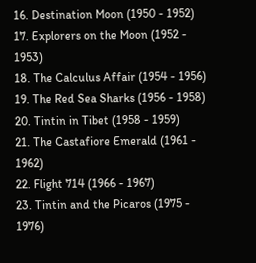16. Destination Moon (1950 - 1952)
17. Explorers on the Moon (1952 - 1953)
18. The Calculus Affair (1954 - 1956)
19. The Red Sea Sharks (1956 - 1958)
20. Tintin in Tibet (1958 - 1959)
21. The Castafiore Emerald (1961 - 1962)
22. Flight 714 (1966 - 1967)
23. Tintin and the Picaros (1975 - 1976)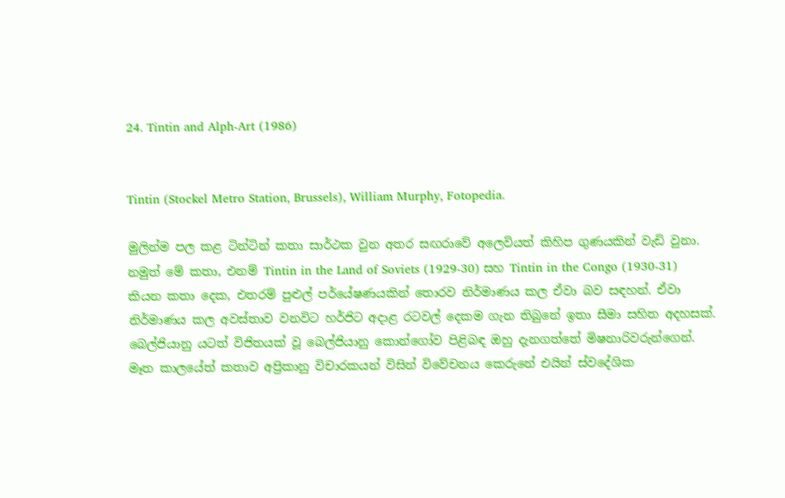24. Tintin and Alph-Art (1986)


Tintin (Stockel Metro Station, Brussels), William Murphy, Fotopedia.

මුලින්ම පල කළ ටින්ටින් කතා සාර්ථක වුන අතර සඟරාවේ අලෙවියත් කිහිප ගුණයකින් වැඩි වුනා. නමුත් මේ කතා, එනම් Tintin in the Land of Soviets (1929-30) සහ Tintin in the Congo (1930-31) කියන කතා දෙක, එතරම් පුළුල් පර්යේෂණයකින් තොරව නිර්මාණය කල ඒවා බව සඳහන්. ඒවා නිර්මාණය කල අවස්තාව වනවිට හර්ජිට අදාළ රටවල් දෙකම ගැන තිබුනේ ඉතා සීමා සහිත අදහසක්. බෙල්ජියානු යටත් විජිතයක් වූ බෙල්ජියානු කොන්ගෝව පිළිබඳ ඔහු දැනගත්තේ මිෂනාරිවරුන්ගෙන්. මෑත කාලයේත් කතාව අප්‍රිකානු විචාරකයන් විසින් විවේචනය කෙරුනේ එයින් ස්වදේශික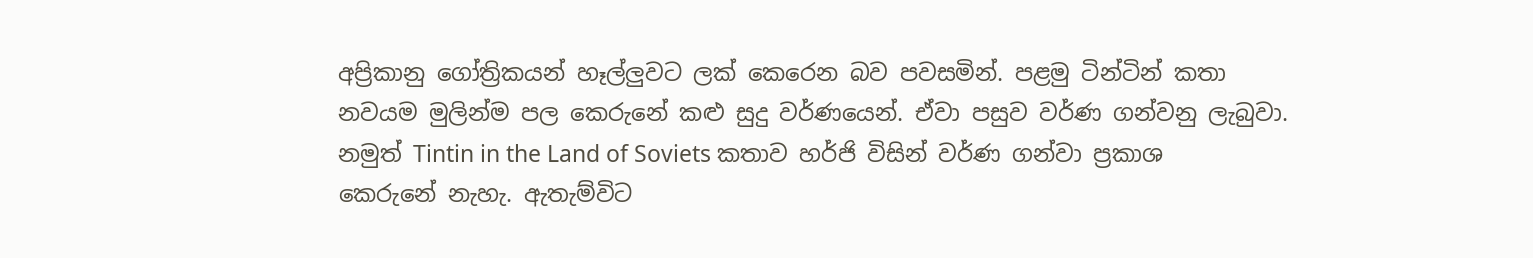අප්‍රිකානු ගෝත්‍රිකයන් හෑල්ලුවට ලක් කෙරෙන බව පවසමින්. පළමු ටින්ටින් කතා නවයම මුලින්ම පල කෙරුනේ කළු සුදු වර්ණයෙන්. ඒවා පසුව වර්ණ ගන්වනු ලැබුවා. නමුත් Tintin in the Land of Soviets කතාව හර්ජි විසින් වර්ණ ගන්වා ප්‍රකාශ කෙරුනේ නැහැ. ඇතැම්විට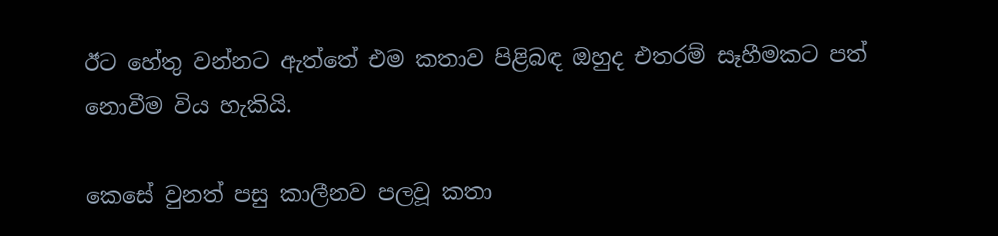ඊට හේතු වන්නට ඇත්තේ එම කතාව පිළිබඳ ඔහුද එතරම් සෑහීමකට පත් නොවීම විය හැකියි.

කෙසේ වුනත් පසු කාලීනව පලවූ කතා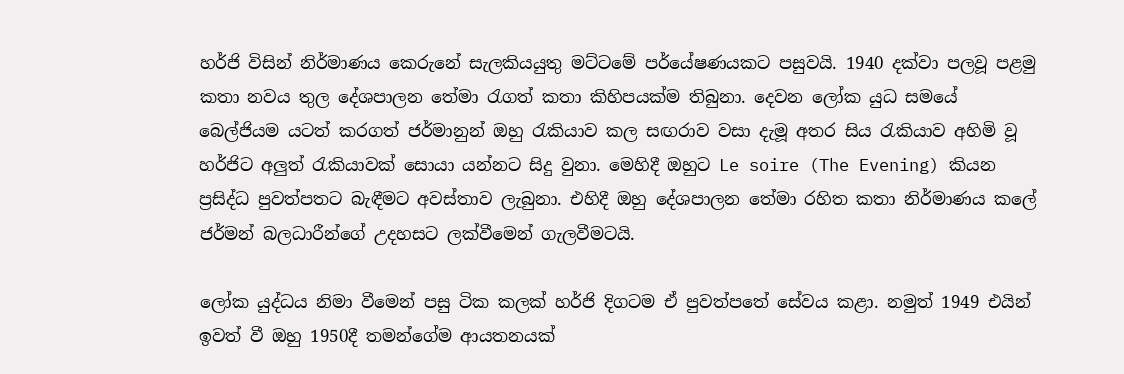හර්ජි විසින් නිර්මාණය කෙරුනේ සැලකියයුතු මට්ටමේ පර්යේෂණයකට පසුවයි. 1940 දක්වා පලවූ පළමු කතා නවය තුල දේශපාලන තේමා රැගත් කතා කිහිපයක්ම තිබුනා. දෙවන ලෝක යුධ සමයේ බෙල්ජියම යටත් කරගත් ජර්මානුන් ඔහු රැකියාව කල සඟරාව වසා දැමූ අතර සිය රැකියාව අහිමි වූ හර්ජිට අලුත් රැකියාවක් සොයා යන්නට සිදු වුනා. මෙහිදී ඔහුට Le soire (The Evening) කියන ප්‍රසිද්ධ පුවත්පතට බැඳීමට අවස්තාව ලැබුනා. එහිදී ඔහු දේශපාලන තේමා රහිත කතා නිර්මාණය කලේ ජර්මන් බලධාරීන්ගේ උදහසට ලක්වීමෙන් ගැලවීමටයි.

ලෝක යුද්ධය නිමා වීමෙන් පසු ටික කලක් හර්ජි දිගටම ඒ පුවත්පතේ සේවය කළා. නමුත් 1949 එයින් ඉවත් වී ඔහු 1950දී තමන්ගේම ආයතනයක්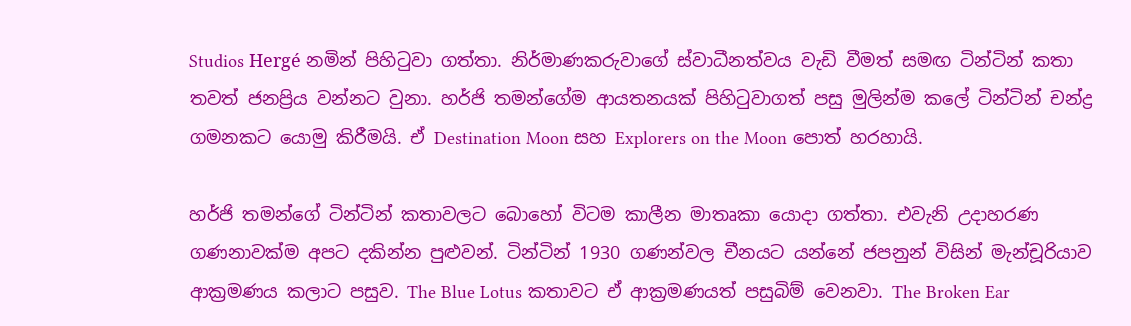Studios Hergé නමින් පිහිටුවා ගත්තා. නිර්මාණකරුවාගේ ස්වාධීනත්වය වැඩි වීමත් සමඟ ටින්ටින් කතා තවත් ජනප්‍රිය වන්නට වුනා. හර්ජි තමන්ගේම ආයතනයක් පිහිටුවාගත් පසු මුලින්ම කලේ ටින්ටින් චන්ද්‍ර ගමනකට යොමු කිරීමයි. ඒ Destination Moon සහ Explorers on the Moon පොත් හරහායි.

හර්ජි තමන්ගේ ටින්ටින් කතාවලට බොහෝ විටම කාලීන මාතෘකා යොදා ගත්තා. එවැනි උදාහරණ ගණනාවක්ම අපට දකින්න පුළුවන්. ටින්ටින් 1930 ගණන්වල චීනයට යන්නේ ජපනුන් විසින් මැන්චූරියාව ආක්‍රමණය කලාට පසුව. The Blue Lotus කතාවට ඒ ආක්‍රමණයත් පසුබිම් වෙනවා. The Broken Ear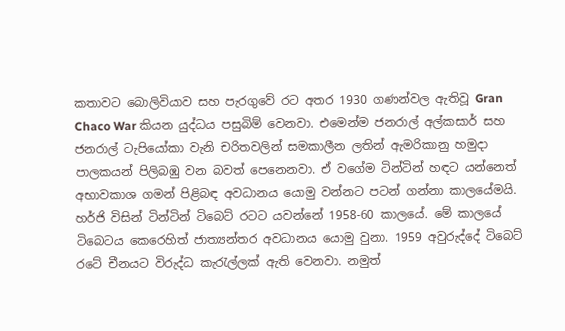කතාවට බොලිවියාව සහ පැරගුවේ රට අතර 1930 ගණන්වල ඇතිවූ Gran Chaco War කියන යුද්ධය පසුබිම් වෙනවා. එමෙන්ම ජනරාල් අල්කසාර් සහ ජනරාල් ටැපියෝකා වැනි චරිතවලින් සමකාලීන ලතින් ඇමරිකානු හමුදා පාලකයන් පිලිබඹු වන බවත් පෙනෙනවා. ඒ වගේම ටින්ටින් හඳට යන්නෙත් අභාවකාශ ගමන් පිළිබඳ අවධානය යොමු වන්නට පටන් ගන්නා කාලයේමයි. හර්ජි විසින් ටින්ටින් ටිබෙට් රටට යවන්නේ 1958-60 කාලයේ. මේ කාලයේ ටිබෙටය කෙරෙහිත් ජාත්‍යන්තර අවධානය යොමු වුනා. 1959 අවුරුද්දේ ටිබෙට් රටේ චීනයට විරුද්ධ කැරැල්ලක් ඇති වෙනවා. නමුත්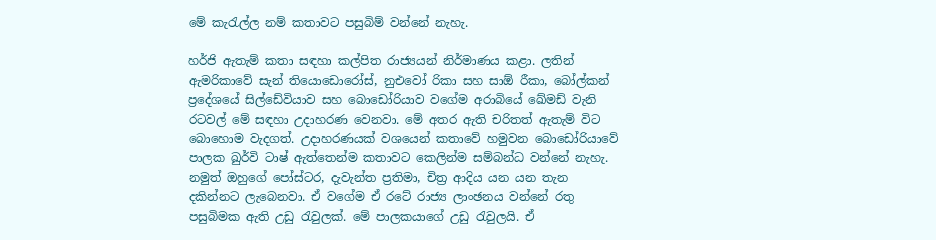මේ කැරැල්ල නම් කතාවට පසුබිම් වන්නේ නැහැ.

හර්ජි ඇතැම් කතා සඳහා කල්පිත රාජ්‍යයන් නිර්මාණය කළා. ලතින් ඇමරිකාවේ සැන් තියොඩොරෝස්, නුඑවෝ රිකා සහ සාඕ රීකා, බෝල්කන් ප්‍රදේශයේ සිල්ඩේවියාව සහ බොඩෝරියාව වගේම අරාබියේ ඛේමඩ් වැනි රටවල් මේ සඳහා උදාහරණ වෙනවා. මේ අතර ඇති චරිතත් ඇතැම් විට බොහොම වැදගත්. උදාහරණයක් වශයෙන් කතාවේ හමුවන බොඩෝරියාවේ පාලක ඛුර්වි ටාෂ් ඇත්තෙන්ම කතාවට කෙලින්ම සම්බන්ධ වන්නේ නැහැ. නමුත් ඔහුගේ පෝස්ටර, දැවැන්ත ප්‍රතිමා, චිත්‍ර ආදිය යන යන තැන දකින්නට ලැබෙනවා. ඒ වගේම ඒ රටේ රාජ්‍ය ලාංඡනය වන්නේ රතු පසුබිමක ඇති උඩු රැවුලක්. මේ පාලකයාගේ උඩු රැවුලයි. ඒ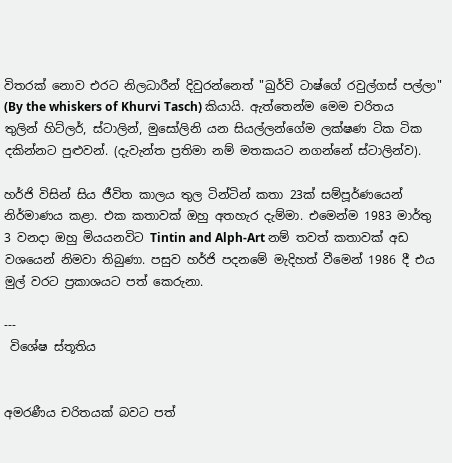විතරක් නොව එරට නිලධාරීන් දිවුරන්නෙත් "ඛුර්වි ටාෂ්ගේ රවුල්ගස් පල්ලා" (By the whiskers of Khurvi Tasch) කියායි. ඇත්තෙන්ම මෙම චරිතය තුලින් හිට්ලර්, ස්ටාලින්, මුසෝලිනි යන සියල්ලන්ගේම ලක්ෂණ ටික ටික දකින්නට පුළුවන්. (දැවැන්ත ප්‍රතිමා නම් මතකයට නගන්නේ ස්ටාලින්ව).

හර්ජි විසින් සිය ජීවිත කාලය තුල ටින්ටින් කතා 23ක් සම්පූර්ණයෙන් නිර්මාණය කළා. එක කතාවක් ඔහු අතහැර දැම්මා. එමෙන්ම 1983 මාර්තු 3 වනදා ඔහු මියයනවිට Tintin and Alph-Art නම් තවත් කතාවක් අඩ වශයෙන් නිමවා තිබුණා. පසුව හර්ජි පදනමේ මැදිහත් වීමෙන් 1986 දී එය මුල් වරට ප්‍රකාශයට පත් කෙරුනා.

---
 විශේෂ ස්තූතිය


අමරණීය චරිතයක් බවට පත්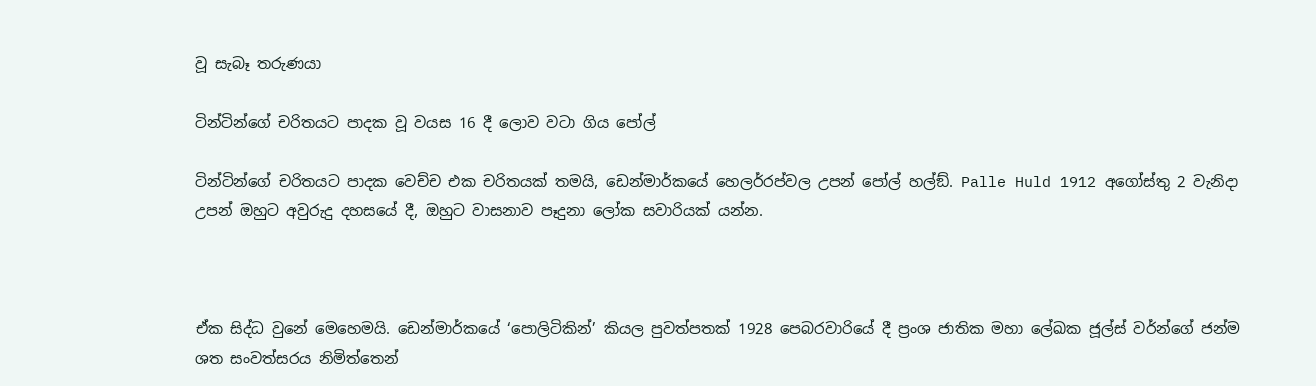වූ සැබෑ තරුණයා

ටින්ටින්ගේ චරිතයට පාදක වූ වයස 16 දී ලොව වටා ගිය පෝල්

ටින්ටින්ගේ චරිතයට පාදක වෙච්ච එක චරිතයක් තමයි, ඩෙන්මාර්කයේ හෙලර්රප්වල උපන් පෝල් හල්ඞ්. Palle Huld 1912 අගෝස්තු 2 වැනිදා උපන් ඔහුට අවුරුදු දහසයේ දී, ඔහුට වාසනාව පෑදුනා ලෝක සවාරියක් යන්න.



ඒක සිද්ධ වුනේ මෙහෙමයි. ඩෙන්මාර්කයේ ‘පොලිටිකින්’ කියල පුවත්පතක් 1928 පෙබරවාරියේ දී ප්‍රංශ ජාතික මහා ලේඛක ජූල්ස් වර්න්ගේ ජන්ම ශත සංවත්සරය නිමිත්තෙන්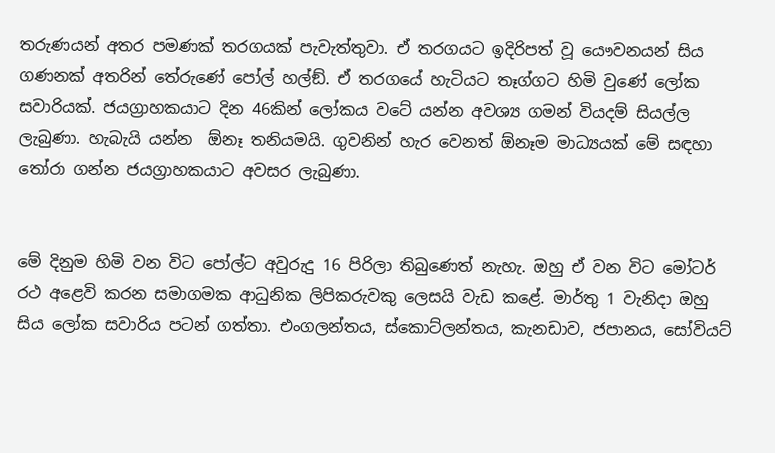තරුණයන් අතර පමණක් තරගයක් පැවැත්තුවා. ඒ තරගයට ඉදිරිපත් වූ යෞවනයන් සිය ගණනක් අතරින් තේරුණේ පෝල් හල්ඞ්. ඒ තරගයේ හැටියට තෑග්ගට හිමි වුණේ ලෝක සවාරියක්. ජයග්‍රාහකයාට දින 46කින් ලෝකය වටේ යන්න අවශ්‍ය ගමන් වියදම් සියල්ල ලැබුණා. හැබැයි යන්න  ඕනෑ තනියමයි. ගුවනින් හැර වෙනත් ඕනෑම මාධ්‍යයක් මේ සඳහා තෝරා ගන්න ජයග්‍රාහකයාට අවසර ලැබුණා.


මේ දිනුම හිමි වන විට පෝල්ට අවුරුදු 16 පිරිලා තිබුණෙත් නැහැ. ඔහු ඒ වන විට මෝටර් රථ අළෙවි කරන සමාගමක ආධුනික ලිපිකරුවකු ලෙසයි වැඩ කළේ. මාර්තු 1 වැනිදා ඔහු සිය ලෝක සවාරිය පටන් ගත්තා. එංගලන්තය, ස්කොට්ලන්තය, කැනඩාව, ජපානය, සෝවියට්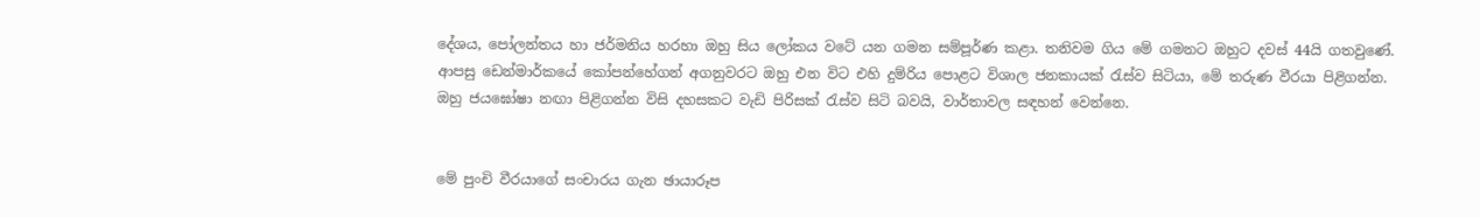දේශය, පෝලන්තය හා ජර්මනිය හරහා ඔහු සිය ලෝකය වටේ යන ගමන සම්පූර්ණ කළා. තනිවම ගිය මේ ගමනට ඔහුට දවස් 44යි ගතවුණේ. ආපසු ඩෙන්මාර්කයේ කෝපන්හේගන් අගනුවරට ඔහු එන විට එහි දුම්රිය පොළට විශාල ජනකායක් රැස්ව සිටියා, මේ තරුණ වීරයා පිළිගන්න. ඔහු ජයඝෝෂා නඟා පිළිගන්න විසි දහසකට වැඩි පිරිසක් රැස්ව සිටි බවයි, වාර්තාවල සඳහන් වෙන්නෙ.


මේ පුංචි වීරයාගේ සංචාරය ගැන ඡායාරූප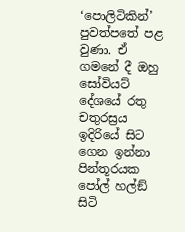‘පොලිටිකින්’ පුවත්පතේ පළ වුණා. ඒ ගමනේ දී ඔහු සෝවියට් දේශයේ රතු චතුරස්‍රය ඉදිරියේ සිට ගෙන ඉන්නා පින්තූරයක පෝල් හල්ඞ් සිටි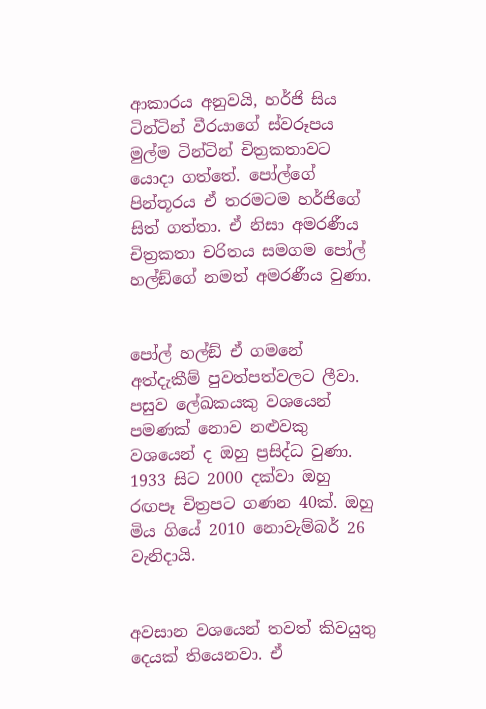ආකාරය අනුවයි, හර්ජි සිය ටින්ටින් වීරයාගේ ස්වරූපය මුල්ම ටින්ටින් චිත්‍රකතාවට යොදා ගත්තේ. පෝල්ගේ පින්තූරය ඒ තරමටම හර්ජිගේ සිත් ගත්තා. ඒ නිසා අමරණීය චිත්‍රකතා චරිතය සමගම පෝල් හල්ඞ්ගේ නමත් අමරණීය වුණා.


පෝල් හල්ඞ් ඒ ගමනේ අත්දැකීම් පුවත්පත්වලට ලීවා. පසුව ලේඛකයකු වශයෙන් පමණක් නොව නළුවකු වශයෙන් ද ඔහු ප්‍රසිද්ධ වුණා. 1933 සිට 2000 දක්වා ඔහු රඟපෑ චිත්‍රපට ගණන 40ක්. ඔහු මිය ගියේ 2010 නොවැම්බර් 26 වැනිදායි.


අවසාන වශයෙන් තවත් කිවයුතු දෙයක් තියෙනවා. ඒ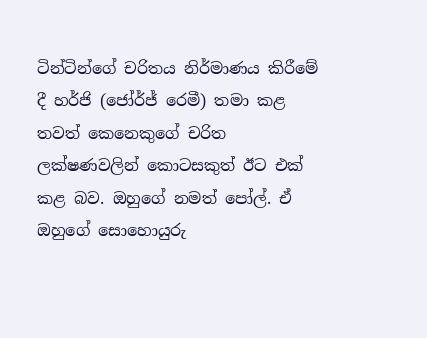ටින්ටින්ගේ චරිතය නිර්මාණය කිරීමේ දී හර්ජි (ජෝර්ජ් රෙමී) තමා කළ තවත් කෙනෙකුගේ චරිත ලක්ෂණවලින් කොටසකුත් ඊට එක් කළ බව. ඔහුගේ නමත් පෝල්. ඒ ඔහුගේ සොහොයුරු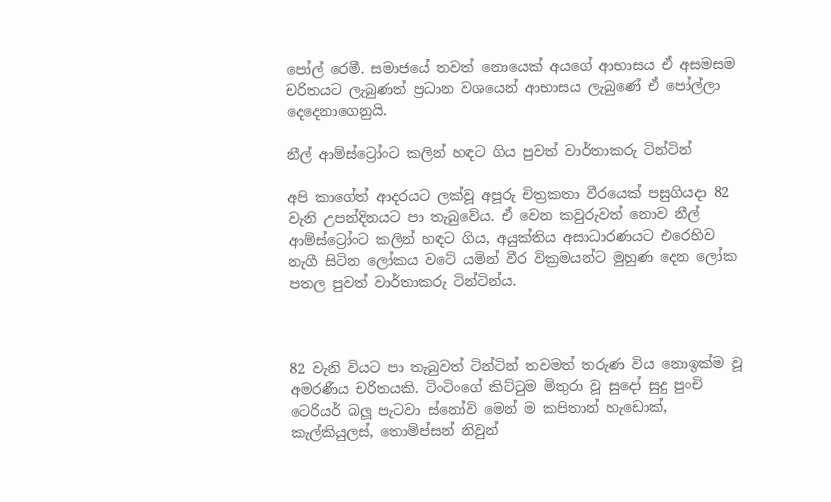පෝල් රෙමී. සමාජයේ තවත් නොයෙක් අයගේ ආභාසය ඒ අසමසම චරිතයට ලැබුණත් ප්‍රධාන වශයෙන් ආභාසය ලැබුණේ ඒ පෝල්ලා දෙදෙනාගෙනුයි.

නීල් ආම්ස්ට්‍රෝංට කලින් හඳට ගිය පුවත් වාර්තාකරු ටින්ටින්

අපි කාගේත් ආදරයට ලක්වූ අපූරු චිත්‍රකතා වීරයෙක් පසුගියදා 82 වැනි උපන්දිනයට පා තැබුවේය. ඒ වෙන කවුරුවත් නොව නීල් ආම්ස්ට්‍රෝංට කලින් හඳට ගිය, අයුක්තිය අසාධාරණයට එරෙහිව නැගී සිටින ලෝකය වටේ යමින් වීර වික්‍රමයන්ට මුහුණ දෙන ලෝක පතල පුවත් වාර්තාකරු ටින්ටින්ය.



82 වැනි වියට පා තැබුවත් ටින්ටින් තවමත් තරුණ විය නොඉක්ම වූ අමරණීය චරිතයකි. ටිංටිංගේ කිට්ටුම මිතුරා වූ සුදෝ සුදු පුංචි ටෙරියර් බලූ පැටවා ස්නෝවි මෙන් ම කපිතාන් හැඩොක්, කැල්කියුලස්, තොම්ප්සන් නිවුන්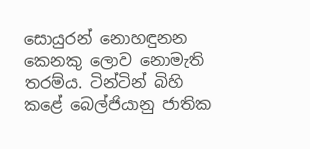සොයුරන් නොහඳුනන කෙනකු ලොව නොමැති තරම්ය. ටින්ටින් බිහි කළේ බෙල්ජියානු ජාතික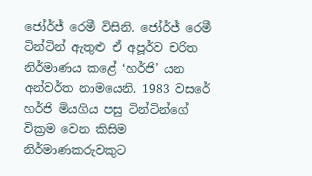ජෝර්ජ් රෙමී විසිනි. ජෝර්ජ් රෙමී ටින්ටින් ඇතුළු ඒ අපූර්ව චරිත නිර්මාණය කළේ ‘හර්ජි’ යන අන්වර්ත නාමයෙනි. 1983 වසරේ හර්ජි මියගිය පසු ටින්ටින්ගේ වික්‍රම වෙන කිසිම නිර්මාණකරුවකුට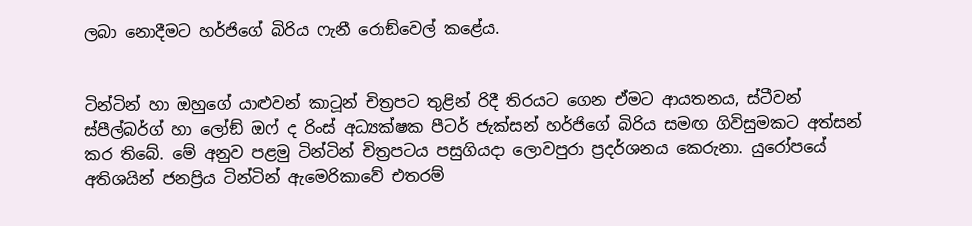ලබා නොදීමට හර්ජිගේ බිරිය ෆැනී රොඞ්වෙල් කළේය.


ටින්ටින් හා ඔහුගේ යාළුවන් කාටූන් චිත්‍රපට තුළින් රිදී තිරයට ගෙන ඒමට ආයතනය, ස්ටීවන් ස්පීල්බර්ග් හා ලෝඞ් ඔෆ් ද රිංස් අධ්‍යක්ෂක පීටර් ජැක්සන් හර්ජිගේ බිරිය සමඟ ගිවිසුමකට අත්සන් කර තිබේ. මේ අනුව පළමු ටින්ටින් චිත්‍රපටය පසුගියදා ලොවපුරා ප්‍රදර්ශනය කෙරුනා. යුරෝපයේ අතිශයින් ජනප්‍රිය ටින්ටින් ඇමෙරිකාවේ එතරම්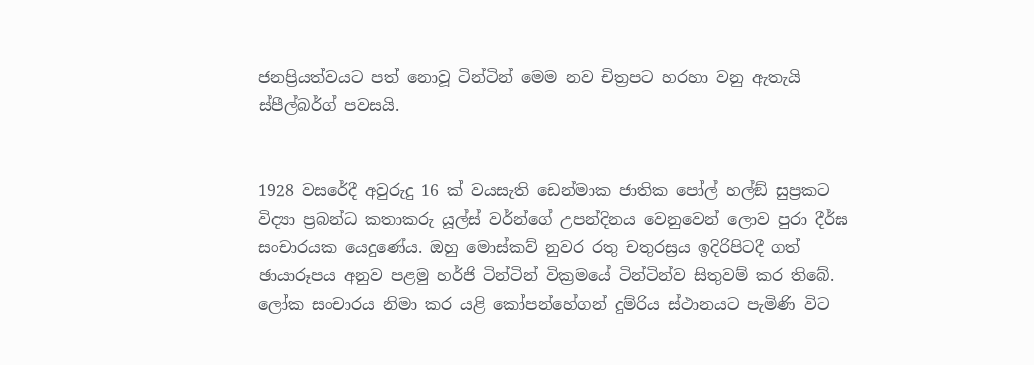ජනප්‍රියත්වයට පත් නොවූ ටින්ටින් මෙම නව චිත්‍රපට හරහා වනු ඇතැයි ස්පීල්බර්ග් පවසයි.


1928 වසරේදී අවුරුදු 16 ක් වයසැති ඩෙන්මාක ජාතික පෝල් හල්ඞ් සුප්‍රකට විද්‍යා ප්‍රබන්ධ කතාකරු යූල්ස් වර්න්ගේ උපන්දිනය වෙනුවෙන් ලොව පුරා දීර්ඝ සංචාරයක යෙදුණේය. ඔහු මොස්කව් නුවර රතු චතුරස්‍රය ඉදිරිපිටදී ගත් ඡායාරූපය අනුව පළමු හර්ජි ටින්ටින් වික්‍රමයේ ටින්ටින්ව සිතුවම් කර තිබේ. ලෝක සංචාරය නිමා කර යළි කෝපන්හේගන් දුම්රිය ස්ථානයට පැමිණි විට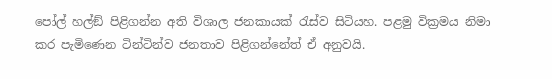පෝල් හල්ඞ් පිළිගන්න අති විශාල ජනකායක් රැස්ව සිටියහ. පළමු වික්‍රමය නිමා කර පැමිණෙන ටින්ටින්ව ජනතාව පිළිගන්නේත් ඒ අනුවයි.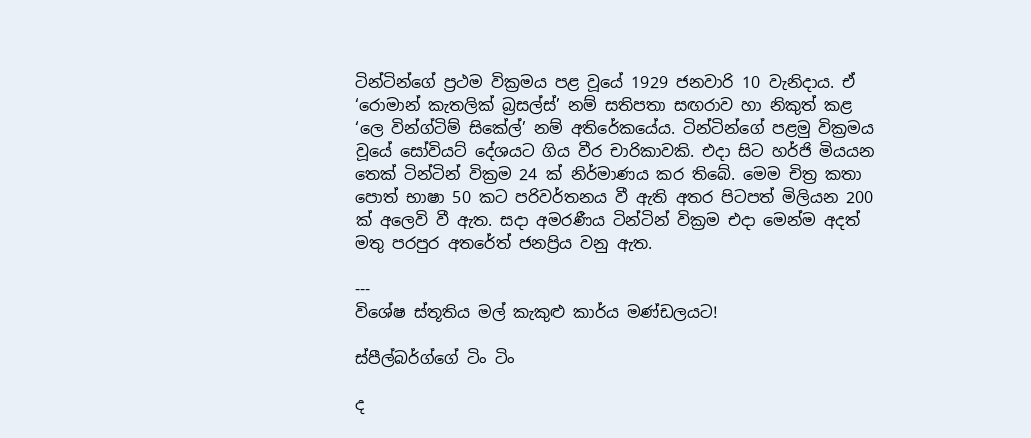ටින්ටින්ගේ ප්‍රථම වික්‍රමය පළ වූයේ 1929 ජනවාරි 10 වැනිදාය. ඒ ‘රොමාන් කැතලික් බ්‍රසල්ස්’ නම් සතිපතා සඟරාව හා නිකුත් කළ ‘ලෙ වින්ග්ටිම් සිකේල්’ නම් අතිරේකයේය. ටින්ටින්ගේ පළමු වික්‍රමය වූයේ සෝවියට් දේශයට ගිය වීර චාරිකාවකි. එදා සිට හර්ජි මියයන තෙක් ටින්ටින් වික්‍රම 24 ක් නිර්මාණය කර තිබේ. මෙම චිත්‍ර කතා පොත් භාෂා 50 කට පරිවර්තනය වී ඇති අතර පිටපත් මිලියන 200 ක් අලෙවි වී ඇත. සදා අමරණීය ටින්ටින් වික්‍රම එදා මෙන්ම අදත් මතු පරපුර අතරේත් ජනප්‍රිය වනු ඇත.

---
විශේෂ ස්තූතිය මල් කැකුළු කාර්ය මණ්ඩලයට!

ස්පීල්බර්ග්ගේ ටිං ටිං

ද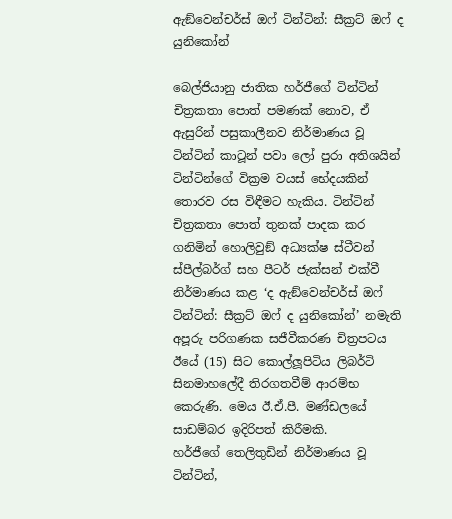ඇඞ්වෙන්චර්ස් ඔෆ් ටින්ටින්: සීක්‍රට් ඔෆ් ද යුනිකෝන්

බෙල්ජියානු ජාතික හර්ජීගේ ටින්ටින් චිත්‍රකතා පොත් පමණක් නොව, ඒ ඇසුරින් පසුකාලීනව නිර්මාණය වූ ටින්ටින් කාටූන් පවා ලෝ පුරා අතිශයින් ටින්ටින්ගේ වික්‍රම වයස් භේදයකින් තොරව රස විඳීමට හැකිය. ටින්ටින් චිත්‍රකතා පොත් තුනක් පාදක කර ගනිමින් හොලිවුඞ් අධ්‍යක්ෂ ස්ටීවන් ස්පීල්බර්ග් සහ පීටර් ජැක්සන් එක්වී නිර්මාණය කළ ‘ද ඇඞ්වෙන්චර්ස් ඔෆ් ටින්ටින්: සීක්‍රට් ඔෆ් ද යුනිකෝන්’ නමැති අපූරු පරිගණක සජීවීකරණ චිත්‍රපටය ඊයේ (15) සිට කොල්ලූපිටිය ලිබර්ටි සිනමාහලේදී තිරගතවීම් ආරම්භ කෙරුණි. මෙය ඊ.ඒ.පී. මණ්ඩලයේ සාඩම්බර ඉදිරිපත් කිරීමකි.
හර්ජීගේ තෙලිතුඩින් නිර්මාණය වූ ටින්ටින්,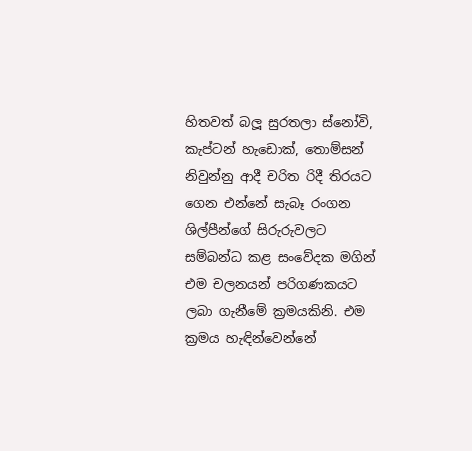හිතවත් බලූ සුරතලා ස්නෝවි, කැප්ටන් හැඩොක්, තොම්සන් නිවුන්නු ආදී චරිත රිදී තිරයට ගෙන එන්නේ සැබෑ රංගන ශිල්පීන්ගේ සිරුරුවලට සම්බන්ධ කළ සංවේදක මගින් එම චලනයන් පරිගණකයට ලබා ගැනීමේ ක්‍රමයකිනි. එම ක්‍රමය හැඳින්වෙන්නේ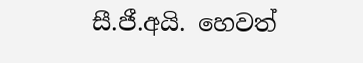සී.ජී.අයි. හෙවත්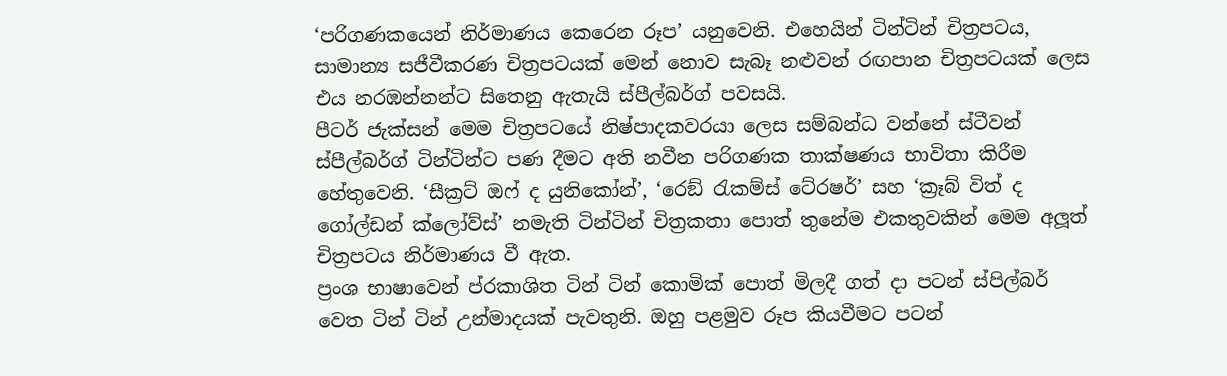‘පරිගණකයෙන් නිර්මාණය කෙරෙන රූප’ යනුවෙනි. එහෙයින් ටින්ටින් චිත්‍රපටය, සාමාන්‍ය සජීවීකරණ චිත්‍රපටයක් මෙන් නොව සැබෑ නළුවන් රඟපාන චිත්‍රපටයක් ලෙස එය නරඹන්නන්ට සිතෙනු ඇතැයි ස්පීල්බර්ග් පවසයි.
පීටර් ජැක්සන් මෙම චිත්‍රපටයේ නිෂ්පාදකවරයා ලෙස සම්බන්ධ වන්නේ ස්ටීවන් ස්පීල්බර්ග් ටින්ටින්ට පණ දීමට අති නවීන පරිගණක තාක්ෂණය භාවිතා කිරීම හේතුවෙනි. ‘සීක්‍රට් ඔෆ් ද යුනිකෝන්’, ‘රෙඞ් රැකම්ස් ටේ‍රෂර්’ සහ ‘ක්‍රෑබ් විත් ද ගෝල්ඩන් ක්ලෝව්ස්’ නමැති ටින්ටින් චිත්‍රකතා පොත් තුනේම එකතුවකින් මෙම අලූත් චිත්‍රපටය නිර්මාණය වී ඇත.
ප්‍රංශ භාෂාවෙන් ප්ර‍කාශිත ටින් ටින් කොමික් පොත් මිලදී ගත් දා පටන් ස්පිල්බර් වෙත ටින් ටින් උන්මාදයක් පැවතුනි. ඔහු පළමුව රූප කියවීමට පටන්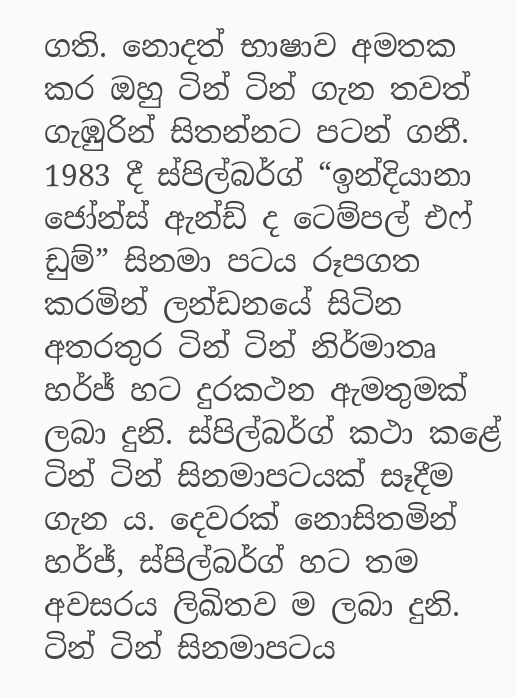ගති. නොදත් භාෂාව අමතක කර ඔහු ටින් ටින් ගැන තවත් ගැඹුරින් සිතන්නට පටන් ගනී.
1983 දී ස්පිල්බර්ග් “ඉන්දියානා ජෝන්ස් ඇන්ඩ් ද ටෙම්පල් එෆ් ඩුම්” සිනමා පටය රූපගත කරමින් ලන්ඩනයේ සිටින අතරතුර ටින් ටින් නිර්මාතෘ හර්ජ් හට දුරකථන ඇමතුමක් ලබා දුනි. ස්පිල්බර්ග් කථා කළේ ටින් ටින් සිනමාපටයක් සෑදීම ගැන ය. දෙවරක් නොසිතමින් හර්ජ්, ස්පිල්බර්ග් හට තම අවසරය ලිඛිතව ම ලබා දුනි. ටින් ටින් සිනමාපටය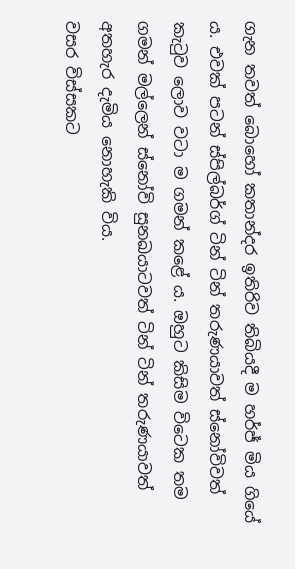ගැන තවත් බොහෝ කතාන්දර ඉතිරිව තිබියදී ම හර්ජ් මිය ගියේ ය. එවක් පටන් ස්පිල්බර්ග් ටින් ටින් තරුණයාවත් ස්නෝවිවත් කැටුව ලොව වටා ම ගමන් කළේ ය. ඔහුට කිසිම විටෙක තම ගමන් මල්ලෙන් ස්නෝවි සුනඛයාටවත් ටින් ටින් තරුණයාවත් අතහැර දැමිය නොහැකි විය.
වසර විස්සකට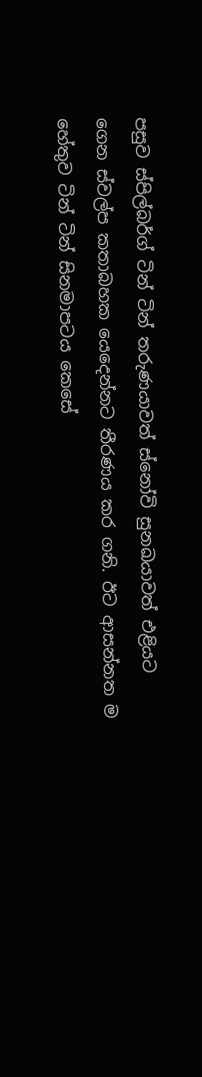පසුව ස්පිල්බර්ග් ටින් ටින් තරුණයාවත් ස්නෝවි සුනඛයාවත් එළියට ගෙන ස්වල්ප කතාබහක යෙදෙන්නට තීරණය කර ගනි. ඊට ආසන්නත ම හේතුව ටින් ටින් සිනමාපටය කෙසේ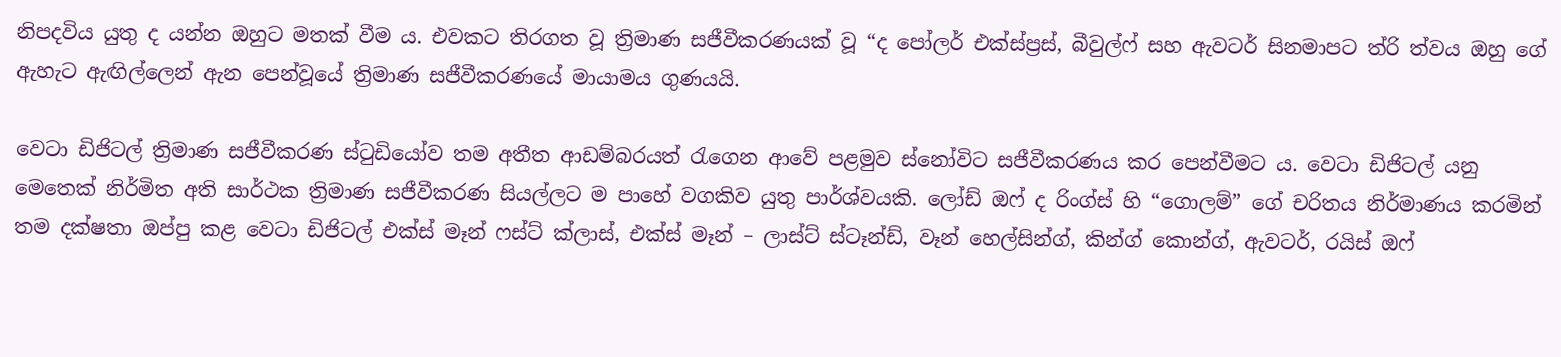නිපදවිය යුතු ද යන්න ඔහුට මතක් වීම ය. එවකට තිරගත වූ ත්‍රිමාණ සජීවීකරණයක් වූ “ද පෝලර් එක්ස්ප්‍රස්, බීවුල්ෆ් සහ ඇවටර් සිනමාපට ත්රි ත්වය ඔහු ගේ ඇහැට ඇඟිල්ලෙන් ඇන පෙන්වූයේ ත්‍රිමාණ සජීවීකරණයේ මායාමය ගුණයයි.

වෙටා ඩිජිටල් ත්‍රිමාණ සජීවීකරණ ස්ටුඩියෝව තම අතීත ආඩම්බරයත් රැගෙන ආවේ පළමුව ස්නෝවිට සජීවීකරණය කර පෙන්වීමට ය. වෙටා ඩිජිටල් යනු මෙතෙක් නිර්මිත අති සාර්ථක ත්‍රිමාණ සජීවීකරණ සියල්ලට ම පාහේ වගකිව යුතු පාර්ශ්වයකි. ලෝඩ් ඔෆ් ද රිංග්ස් හි “ගොලම්” ගේ චරිතය නිර්මාණය කරමින් තම දක්ෂතා ඔප්පු කළ වෙටා ඩිජිටල් එක්ස් මෑන් ෆස්ට් ක්ලාස්, එක්ස් මෑන් – ලාස්ට් ස්ටෑන්ඩ්, වෑන් හෙල්සින්ග්, කින්ග් කොන්ග්, ඇවටර්, රයිස් ඔෆ්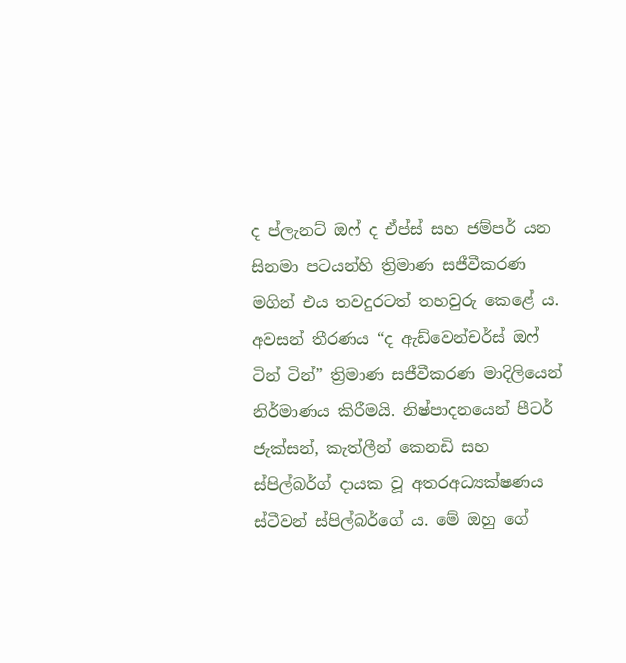ද ප්ලැනට් ඔෆ් ද ඒප්ස් සහ ජම්පර් යන සිනමා පටයන්හි ත්‍රිමාණ සජීවීකරණ මගින් එය තවදුරටත් තහවුරු කෙළේ ය.
අවසන් තීරණය “ද ඇඩ්වෙන්චර්ස් ඔෆ් ටින් ටින්” ත්‍රිමාණ සජීවීකරණ මාදිලියෙන් නිර්මාණය කිරීමයි. නිෂ්පාදනයෙන් පීටර් ජැක්සන්, කැත්ලීන් කෙනඩි සහ ස්පිල්බර්ග් දායක වූ අතරඅධ්‍යක්ෂණය ස්ටීවන් ස්පිල්බර්ගේ ය. මේ ඔහු ගේ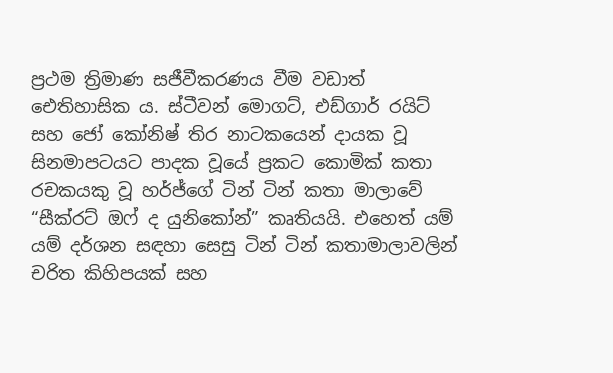ප්‍රථම ත්‍රිමාණ සජීවීකරණය වීම වඩාත් ඓතිහාසික ය. ස්ටීවන් මොගට්, එඩ්ගාර් රයිට් සහ ජෝ කෝනිෂ් තිර නාටකයෙන් දායක වූ සිනමාපටයට පාදක වූයේ ප්‍රකට කොමික් කතා රචකයකු වූ හර්ජ්ගේ ටින් ටින් කතා මාලාවේ “සීක්රට් ඔෆ් ද යුනිකෝන්” කෘතියයි. එහෙත් යම් යම් දර්ශන සඳහා සෙසු ටින් ටින් කතාමාලාවලින් චරිත කිහිපයක් සහ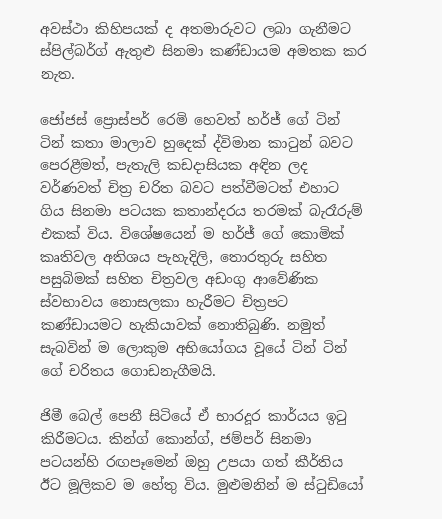අවස්ථා කිහිපයක් ද අතමාරුවට ලබා ගැනීමට ස්පිල්බර්ග් ඇතුළු සිනමා කණ්ඩායම අමතක කර නැත.

ජෝජස් ප්‍රොස්පර් රෙමි හෙවත් හර්ජ් ගේ ටින් ටින් කතා මාලාව හුදෙක් ද්විමාන කාටුන් බවට පෙරළීමත්, පැතැලි කඩදාසියක අඳින ලද වර්ණවත් චිත්‍ර චරිත බවට පත්වීමටත් එහාට ගිය සිනමා පටයක කතාන්දරය තරමක් බැරෑරුම් එකක් විය. විශේෂයෙන් ම හර්ජ් ගේ කොමික් කෘතිවල අතිශය පැහැදිලි, තොරතුරු සහිත පසුබිමක් සහිත චිත්‍රවල අඩංගු ආවේණික ස්වභාවය නොසලකා හැරීමට චිත්‍රපට කණ්ඩායමට හැකියාවක් නොතිබුණි. නමුත් සැබවින් ම ලොකුම අභියෝගය වූයේ ටින් ටින් ගේ චරිතය ගොඩනැගීමයි.

ජිමී බෙල් පෙනී සිටියේ ඒ භාරදූර කාර්යය ඉටු කිරීමටය. කින්ග් කොන්ග්, ජම්පර් සිනමා පටයන්හි රඟපෑමෙන් ඔහු උපයා ගත් කීර්තිය ඊට මූලිකව ම හේතු විය. මුළුමනින් ම ස්ටුඩියෝ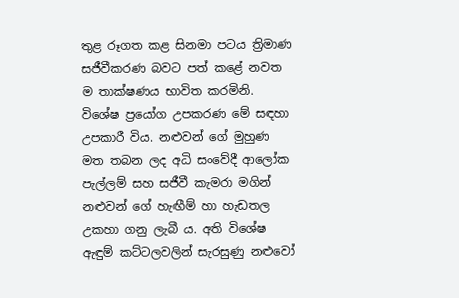තුළ රූගත කළ සිනමා පටය ත්‍රිමාණ සජීවීකරණ බවට පත් කළේ නවත ම තාක්ෂණය භාවිත කරමිනි. විශේෂ ප්‍රයෝග උපකරණ මේ සඳහා උපකාරී විය. නළුවන් ගේ මුහුණ මත තබන ලද අධි සංවේදී ආලෝක පැල්ලම් සහ සජීවී කැමරා මගින් නළුවන් ගේ හැඟීම් හා හැඩතල උකහා ගනු ලැබී ය. අති විශේෂ ඇඳුම් කට්ටලවලින් සැරසුණු නළුවෝ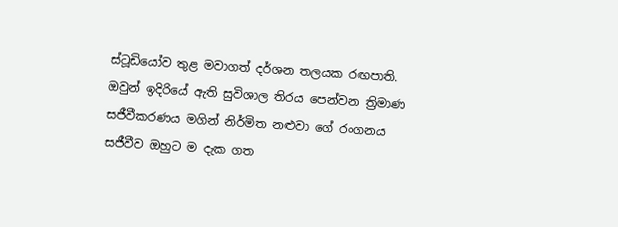ස්ටූඩියෝව තුළ මවාගත් දර්ශන තලයක රඟපාති. ඔවුන් ඉදිරියේ ඇති සුවිශාල තිරය පෙන්වන ත්‍රිමාණ සජීවීකරණය මගින් නිර්මිත නළුවා ගේ රංගනය සජීවීව ඔහුට ම දැක ගත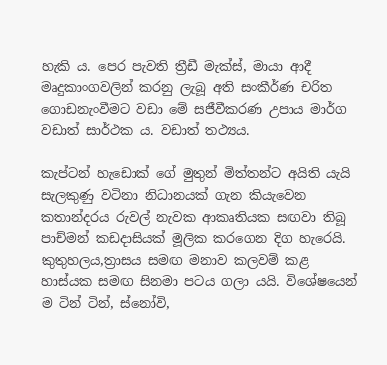හැකි ය. පෙර පැවති ත්‍රීඩී මැක්ස්, මායා ආදී මෘදුකාංගවලින් කරනු ලැබූ අති සංකීර්ණ චරිත ගොඩනැංවීමට වඩා මේ සජීවීකරණ උපාය මාර්ග වඩාත් සාර්ථක ය. වඩාත් තථ්‍යය.

කැප්ටන් හැඩොක් ගේ මුතුන් මිත්තන්ට අයිති යැයි සැලකුණු වටිනා නිධානයක් ගැන කියැවෙන කතාන්දරය රුවල් නැවක ආකෘතියක සඟවා තිබූ පාච්මන් කඩදාසියක් මූලික කරගෙන දිග හැරෙයි. කුතුහලය,ත්‍රාසය සමඟ මනාව කලවම් කළ හාස්යක සමඟ සිනමා පටය ගලා යයි. විශේෂයෙන් ම ටින් ටින්, ස්නෝවි,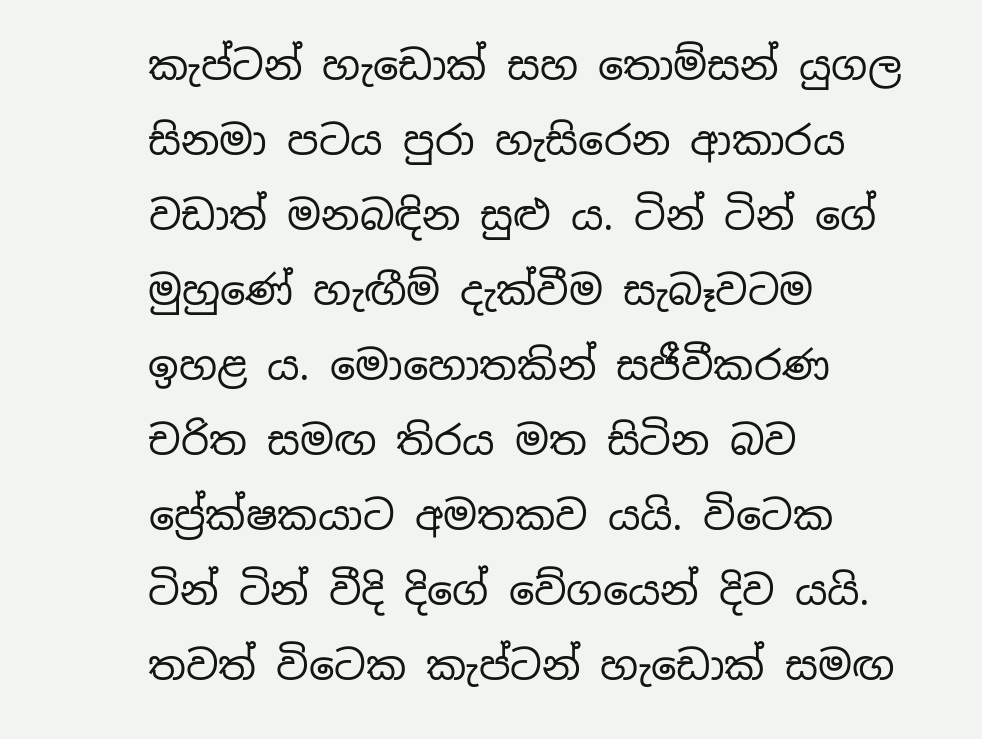කැප්ටන් හැඩොක් සහ තොම්සන් යුගල සිනමා පටය පුරා හැසිරෙන ආකාරය වඩාත් මනබඳින සුළු ය. ටින් ටින් ගේ මුහුණේ හැඟීම් දැක්වීම සැබෑවටම ඉහළ ය. මොහොතකින් සජීවීකරණ චරිත සමඟ තිරය මත සිටින බව ප්‍රේක්ෂකයාට අමතකව යයි. විටෙක ටින් ටින් වීදි දිගේ වේගයෙන් දිව යයි. තවත් විටෙක කැප්ටන් හැඩොක් සමඟ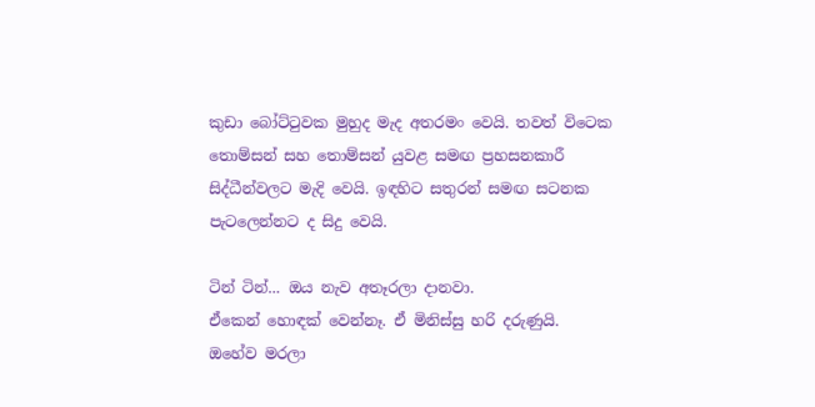කුඩා බෝට්ටුවක මුහුද මැද අතරමං වෙයි. තවත් විටෙක තොම්සන් සහ තොම්සන් යුවළ සමඟ ප්‍රහසනකාරී සිද්ධීන්වලට මැදි වෙයි. ඉඳහිට සතුරන් සමඟ සටනක පැටලෙන්නට ද සිදු වෙයි.

ටින් ටින්... ඔය නැව අතෑරලා දානවා.
ඒකෙන් හොඳක් වෙන්නෑ. ඒ මිනිස්සු හරි දරුණුයි.
ඔහේව මරලා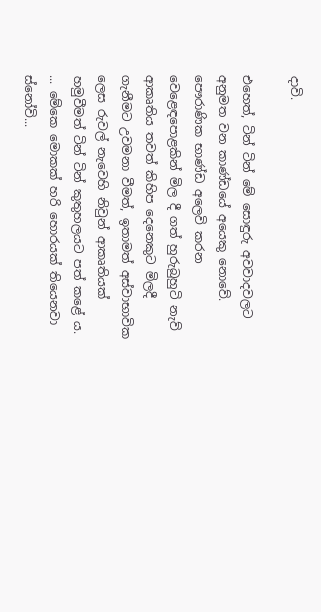දාවි.

එහෙත්, ටින් ටින් මේ සොඳුරු අවවාදවලට අනුමත වන කාණ්ඩයේ අයෙකු නොවේ. පෞරාණික භාණ්ඩ අලෙවි කරන වෙළෙඳපොළකින් මිල දී ගත් හුරුබුහුටි නැව් ආකෘතිය තවත් කිහිප දෙනෙකුට මිලදී ගැනීමට උවමනා වීමත්, ඉතාමත් අස්වාභාවික ලෙස රුවල් නැවෙහි නිවුන් ආකෘතියක් හමුවීමත් ටින් ටින් කුතුහලයට පත් කළේ ය.
... මේකෙ මොකක් හරි හොරයක් තියෙනවා ස්නෝවි...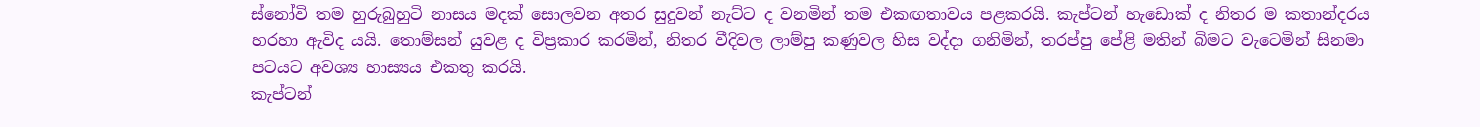ස්නෝවි තම හුරුබුහුටි නාසය මදක් සොලවන අතර සුදුවන් නැට්ට ද වනමින් තම එකඟතාවය පළකරයි. කැප්ටන් හැඩොක් ද නිතර ම කතාන්දරය හරහා ඇවිද යයි. තොම්සන් යුවළ ද විප්‍රකාර කරමින්, නිතර වීදිවල ලාම්පු කණුවල හිස වද්දා ගනිමින්, තරප්පු පේළි මතින් බිමට වැටෙමින් සිනමා පටයට අවශ්‍ය හාස්‍යය එකතු කරයි.
කැප්ටන්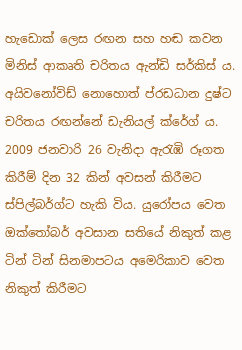හැඩොක් ලෙස රඟන සහ හඬ කවන මිනිස් ආකෘති චරිතය ඇන්ඩි සර්කිස් ය. අයිවනෝවිඩ් නොහොත් ප්රඩධාන දුෂ්ට චරිතය රඟන්නේ ඩැනියල් ක්රේග් ය. 2009 ජනවාරි 26 වැනිදා ඇරැඹි රූගත කිරීම් දින 32 කින් අවසන් කිරීමට ස්පිල්බර්ග්ට හැකි විය. යුරෝපය වෙත ඔක්තෝබර් අවසාන සතියේ නිකුත් කළ ටින් ටින් සිනමාපටය අමෙරිකාව වෙත නිකුත් කිරීමට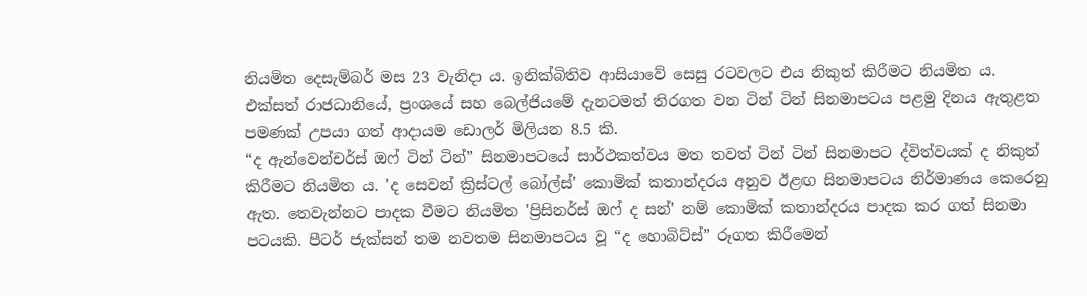නියමිත දෙසැම්බර් මස 23 වැනිදා ය. ඉනික්බිතිව ආසියාවේ සෙසු රටවලට එය නිකුත් කිරීමට නියමිත ය. එක්සත් රාජධානියේ, ප්‍රංශයේ සහ බෙල්ජියමේ දැනටමත් තිරගත වන ටින් ටින් සිනමාපටය පළමු දිනය ඇතුළත පමණක් උපයා ගත් ආදායම ඩොලර් මිලියන 8.5 කි.
“ද ඇන්වෙන්චර්ස් ඔෆ් ටින් ටින්” සිනමාපටයේ සාර්ථකත්වය මත තවත් ටින් ටින් සිනමාපට ද්විත්වයක් ද නිකුත් කිරීමට නියමිත ය. 'ද සෙවන් ක්‍රිස්ටල් බෝල්ස්' කොමික් කතාන්දරය අනුව ඊළඟ සිනමාපටය නිර්මාණය කෙරෙනු ඇත. තෙවැන්නට පාදක වීමට නියමිත 'ප්‍රිසිනර්ස් ඔෆ් ද සන්' නම් කොමික් කතාන්දරය පාදක කර ගත් සිනමා පටයකි. පීටර් ජැක්සන් තම නවතම සිනමාපටය වූ “ද හොබිට්ස්” රූගත කිරීමෙන්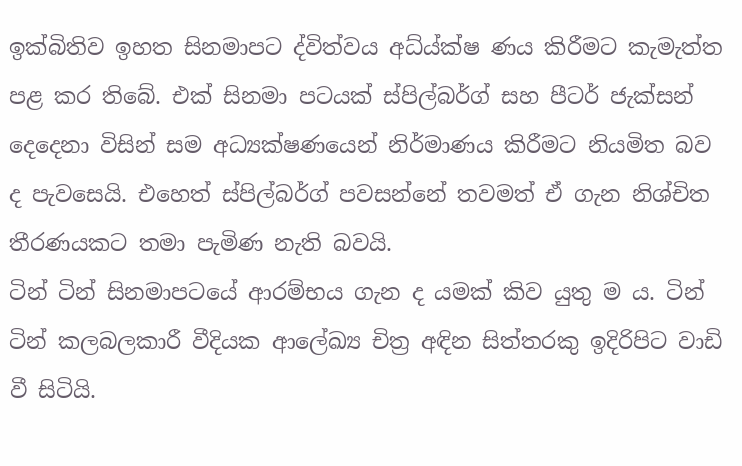ඉක්බිතිව ඉහත සිනමාපට ද්විත්වය අධ්ය්ක්ෂ ණය කිරීමට කැමැත්ත පළ කර තිබේ. එක් සිනමා පටයක් ස්පිල්බර්ග් සහ පීටර් ජැක්සන් දෙදෙනා විසින් සම අධ්‍යක්ෂණයෙන් නිර්මාණය කිරීමට නියමිත බව ද පැවසෙයි. එහෙත් ස්පිල්බර්ග් පවසන්නේ තවමත් ඒ ගැන නිශ්චිත තීරණයකට තමා පැමිණ නැති බවයි.
ටින් ටින් සිනමාපටයේ ආරම්භය ගැන ද යමක් කිව යුතු ම ය. ටින් ටින් කලබලකාරී වීදියක ආලේඛ්‍ය චිත්‍ර අඳින සිත්තරකු ඉදිරිපිට වාඩි වී සිටියි.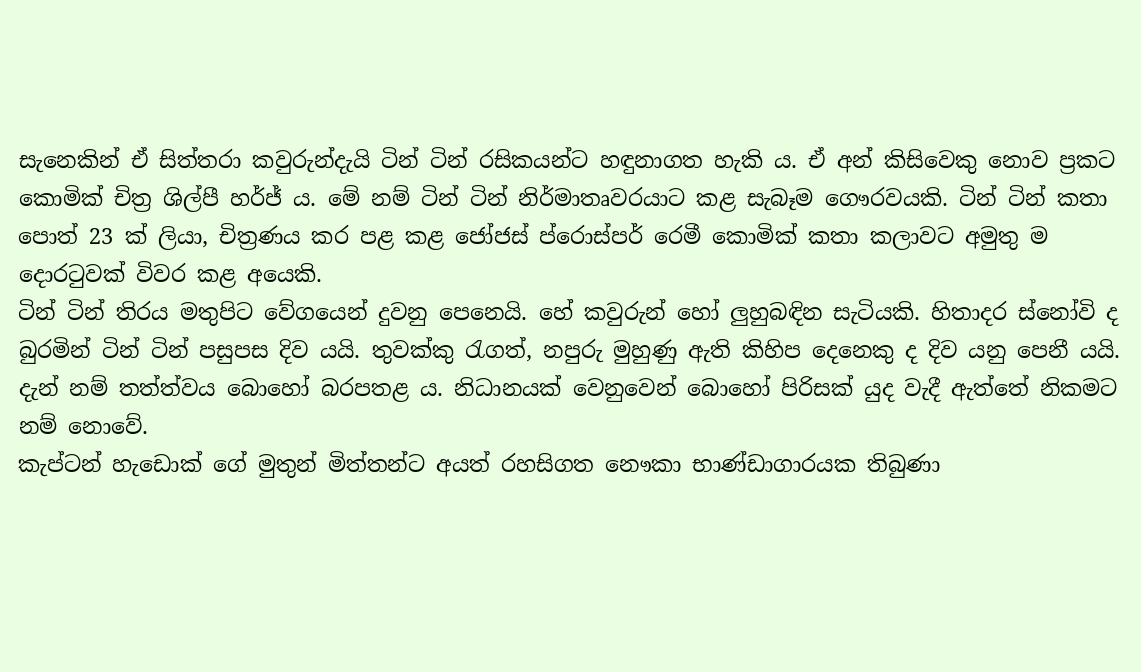සැනෙකින් ඒ සිත්තරා කවුරුන්දැයි ටින් ටින් රසිකයන්ට හඳුනාගත හැකි ය. ඒ අන් කිසිවෙකු නොව ප්‍රකට කොමික් චිත්‍ර ශිල්පී හර්ජ් ය. මේ නම් ටින් ටින් නිර්මාතෘවරයාට කළ සැබෑම ගෞරවයකි. ටින් ටින් කතා පොත් 23 ක් ලියා, චිත්‍රණය කර පළ කළ ජෝජස් ප්රොස්පර් රෙමී කොමික් කතා කලාවට අමුතු ම දොරටුවක් විවර කළ අයෙකි.
ටින් ටින් තිරය මතුපිට වේගයෙන් දුවනු පෙනෙයි. හේ කවුරුන් හෝ ලුහුබඳින සැටියකි. හිතාදර ස්නෝවි ද බුරමින් ටින් ටින් පසුපස දිව යයි. තුවක්කු රැගත්, නපුරු මුහුණු ඇති කිහිප දෙනෙකු ද දිව යනු පෙනී යයි. දැන් නම් තත්ත්වය බොහෝ බරපතළ ය. නිධානයක් වෙනුවෙන් බොහෝ පිරිසක් යුද වැදී ඇත්තේ නිකමට නම් නොවේ.
කැප්ටන් හැඩොක් ගේ මුතුන් මිත්තන්ට අයත් රහසිගත නෞකා භාණ්ඩාගාරයක තිබුණා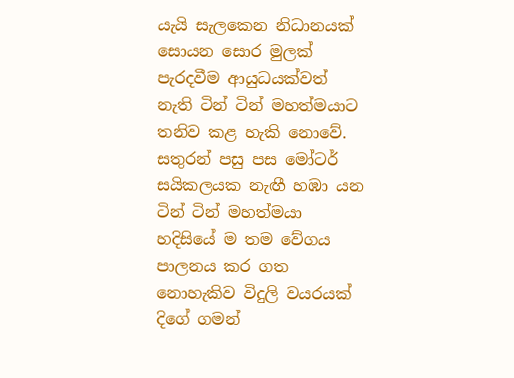යැයි සැලකෙන නිධානයක් සොයන සොර මුලක් පැරදවීම ආයුධයක්වත් නැති ටින් ටින් මහත්මයාට තනිව කළ හැකි නොවේ.
සතුරන් පසු පස මෝටර් සයිකලයක නැඟී හඹා යන ටින් ටින් මහත්මයා හදිසියේ ම තම වේගය පාලනය කර ගත නොහැකිව විදුලි වයරයක් දිගේ ගමන්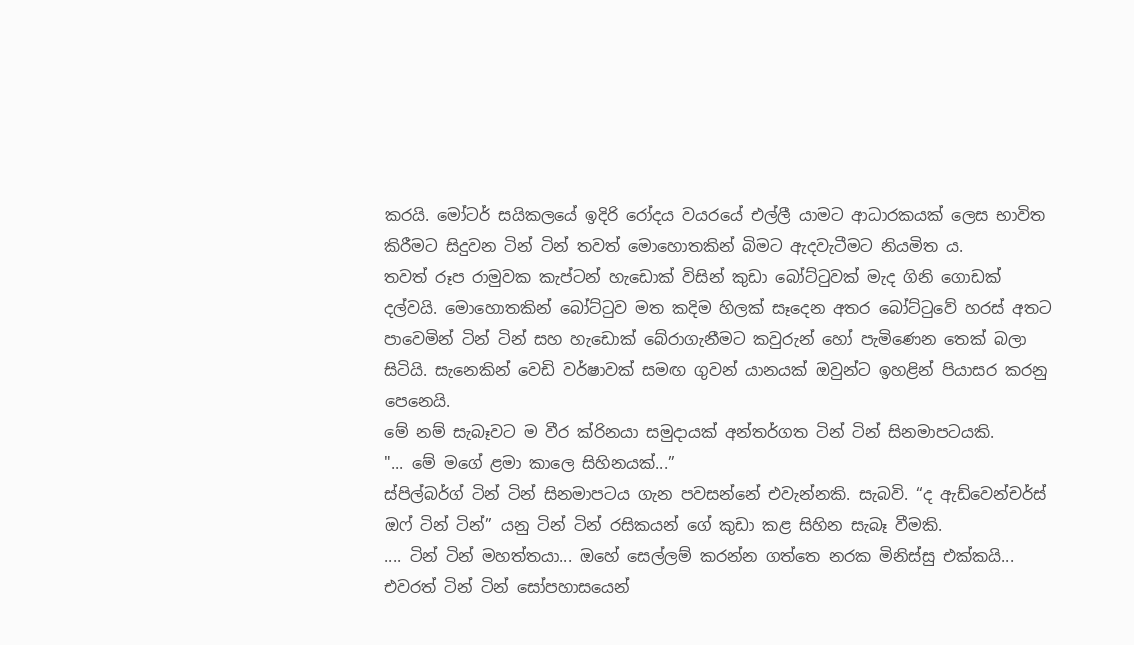කරයි. මෝටර් සයිකලයේ ඉදිරි රෝදය වයරයේ එල්ලී යාමට ආධාරකයක් ලෙස භාවිත කිරීමට සිදුවන ටින් ටින් තවත් මොහොතකින් බිමට ඇදවැටීමට නියමිත ය.
තවත් රූප රාමුවක කැප්ටන් හැඩොක් විසින් කුඩා බෝට්ටුවක් මැද ගිනි ගොඩක් දල්වයි. මොහොතකින් බෝට්ටුව මත කදිම හිලක් සෑදෙන අතර බෝට්ටුවේ හරස් අතට පාවෙමින් ටින් ටින් සහ හැඩොක් බේරාගැනීමට කවුරුන් හෝ පැමිණෙන තෙක් බලා සිටියි. සැනෙකින් වෙඩි වර්ෂාවක් සමඟ ගුවන් යානයක් ඔවුන්ට ඉහළින් පියාසර කරනු පෙනෙයි.
මේ නම් සැබෑවට ම වීර ක්රිනයා සමුදායක් අන්තර්ගත ටින් ටින් සිනමාපටයකි.
"... මේ මගේ ළමා කාලෙ සිහිනයක්...”
ස්පිල්බර්ග් ටින් ටින් සිනමාපටය ගැන පවසන්නේ එවැන්නකි. සැබවි. “ද ඇඩ්වෙන්චර්ස් ඔෆ් ටින් ටින්” යනු ටින් ටින් රසිකයන් ගේ කුඩා කළ සිහින සැබෑ වීමකි.
.... ටින් ටින් මහත්තයා... ඔහේ සෙල්ලම් කරන්න ගත්තෙ නරක මිනිස්සු එක්කයි...
එවරත් ටින් ටින් සෝපහාසයෙන්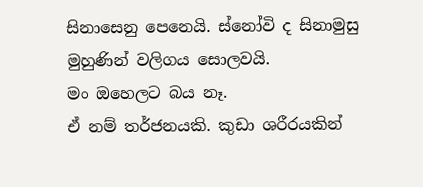සිනාසෙනු පෙනෙයි. ස්නෝවි ද සිනාමුසු මුහුණින් වලිගය සොලවයි.
මං ඔහෙලට බය නෑ.
ඒ නම් තර්ජනයකි. කුඩා ශරීරයකින්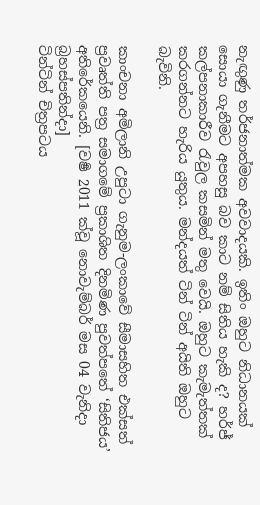නැඟුණු තර්ජනාත්මක අවවාදයකි. ඉතිං ඔහුට නිධානයක් සොයා ගැනීමට අපහසු බව කාට නම් සිතිය හැකි ද? හර්ජ් කල්පනාකාරීව රැවුල කසමින් මතු වෙයි. ඔහුට කැමැත්තක් කරගන්නට හැරිය යුතුය. මන්දයත් ටින් ටින් අයිති ඔහුට බැවිනි.

කාංචනා අමිලානි උපුටා ගැනුම-ලංකාවේ සීමාසහිත එක්සත් ප්‍රවෘත්ති පත්‍ර සමාගමේ ප්‍රකාශිත දිනමිණ පුවත්පතේ ‘සිතිජය’ අතිරේකයෙනි. [වර්‍ෂ 2011 ක්වූ නොවැම්බර් මස 04 වැනිදා බ්‍රහස්පතින්දා]
ටින්ටින් චිත්‍රපටය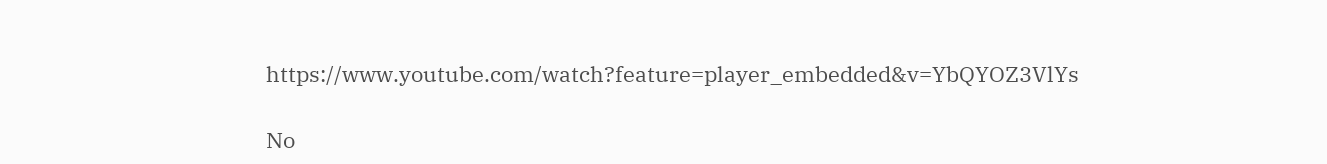https://www.youtube.com/watch?feature=player_embedded&v=YbQYOZ3VlYs

No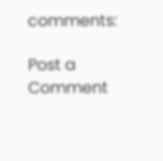comments:

Post a Comment